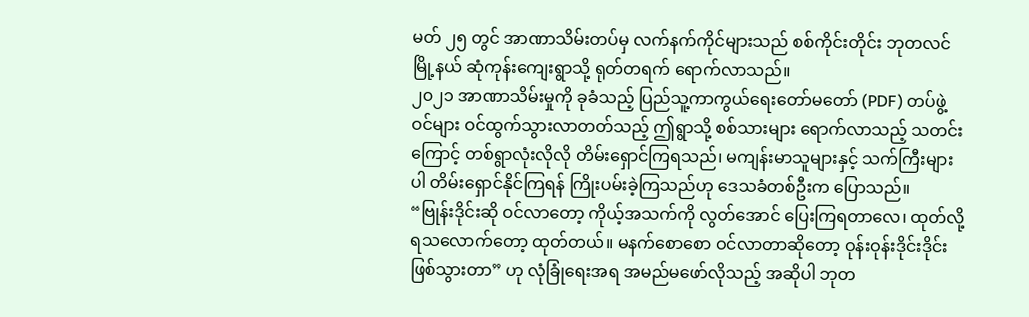မတ် ၂၅ တွင် အာဏာသိမ်းတပ်မှ လက်နက်ကိုင်များသည် စစ်ကိုင်းတိုင်း ဘုတလင်မြို့နယ် ဆုံကုန်းကျေးရွာသို့ ရုတ်တရက် ရောက်လာသည်။
၂၀၂၁ အာဏာသိမ်းမှုကို ခုခံသည့် ပြည်သူ့ကာကွယ်ရေးတော်မတော် (PDF) တပ်ဖွဲ့ဝင်များ ဝင်ထွက်သွားလာတတ်သည့် ဤရွာသို့ စစ်သားများ ရောက်လာသည့် သတင်းကြောင့် တစ်ရွာလုံးလိုလို တိမ်းရှောင်ကြရသည်၊ မကျန်းမာသူများနှင့် သက်ကြီးများပါ တိမ်းရှောင်နိုင်ကြရန် ကြိုးပမ်းခဲ့ကြသည်ဟု ဒေသခံတစ်ဦးက ပြောသည်။
“ဗြုန်းဒိုင်းဆို ဝင်လာတော့ ကိုယ့်အသက်ကို လွတ်အောင် ပြေးကြရတာလေ၊ ထုတ်လို့ရသလောက်တော့ ထုတ်တယ်။ မနက်စောစော ဝင်လာတာဆိုတော့ ဝုန်းဝုန်းဒိုင်းဒိုင်း ဖြစ်သွားတာ” ဟု လုံခြုံရေးအရ အမည်မဖော်လိုသည့် အဆိုပါ ဘုတ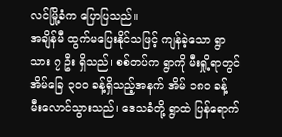လင်မြို့ခံက ပြောပြသည်။
အချိန်မီ ထွက်မပြေးနိုင်သဖြင့် ကျန်ခဲ့သော ရွာသား ၇ ဦး ရှိသည်၊ စစ်တပ်က ရွာကို မီးရှို့ရာတွင် အိမ်ခြေ ၃၀၀ ခန့်ရှိသည့်အနက် အိမ် ၁၈၀ ခန့် မီးလောင်သွားသည်၊ ဒေသခံတို့ ရွာထဲ ပြန်ရောက်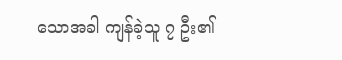သောအခါ ကျန်ခဲ့သူ ၇ ဦး၏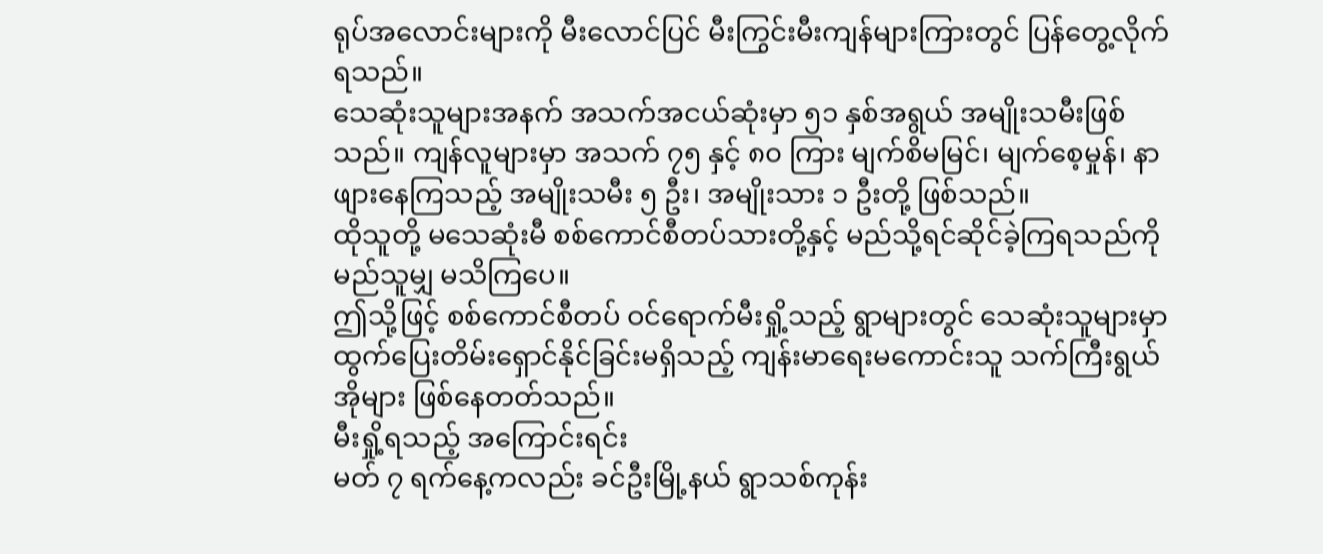ရုပ်အလောင်းများကို မီးလောင်ပြင် မီးကြွင်းမီးကျန်များကြားတွင် ပြန်တွေ့လိုက်ရသည်။
သေဆုံးသူများအနက် အသက်အငယ်ဆုံးမှာ ၅၁ နှစ်အရွယ် အမျိုးသမီးဖြစ်သည်။ ကျန်လူများမှာ အသက် ၇၅ နှင့် ၈၀ ကြား မျက်စိမမြင်၊ မျက်စေ့မှုန်၊ နာဖျားနေကြသည့် အမျိုးသမီး ၅ ဦး၊ အမျိုးသား ၁ ဦးတို့ ဖြစ်သည်။
ထိုသူတို့ မသေဆုံးမီ စစ်ကောင်စီတပ်သားတို့နှင့် မည်သို့ရင်ဆိုင်ခဲ့ကြရသည်ကို မည်သူမျှ မသိကြပေ။
ဤသို့ဖြင့် စစ်ကောင်စီတပ် ဝင်ရောက်မီးရှို့သည့် ရွာများတွင် သေဆုံးသူများမှာ ထွက်ပြေးတိမ်းရှောင်နိုင်ခြင်းမရှိသည့် ကျန်းမာရေးမကောင်းသူ သက်ကြီးရွယ်အိုများ ဖြစ်နေတတ်သည်။
မီးရှို့ရသည့် အကြောင်းရင်း
မတ် ၇ ရက်နေ့ကလည်း ခင်ဦးမြို့နယ် ရွာသစ်ကုန်း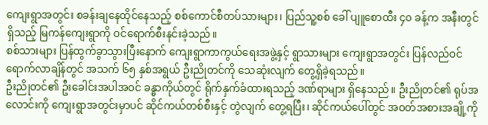ကျေးရွာအတွင်း စခန်းချနေထိုင်နေသည့် စစ်ကောင်စီတပ်သားများ၊ ပြည်သူ့စစ် ခေါ် ပျူစောထီး ၄၀ ခန့်က အနီးတွင်ရှိသည့် မြကန်ကျေးရွာကို ဝင်ရောက်စီးနင်းခဲ့သည်။
စစ်သားများ ပြန်ထွက်ခွာသွားပြီးနောက် ကျေးရွာကာကွယ်ရေးအဖွဲ့နှင့် ရွာသားများ ကျေးရွာအတွင်း ပြန်လည်ဝင်ရောက်လာချိန်တွင် အသက် ၆၅ နှစ်အရွယ် ဦးညိုတင်ကို သေဆုံးလျက် တွေ့ရှိခဲ့ရသည်။
ဦးညိုတင်၏ ဦးခေါင်းအပါအဝင် ခန္ဓာကိုယ်တွင် ရိုက်နှက်ခံထားရသည့် ဒဏ်ရာများ ရှိနေသည်။ ဦးညိုတင်၏ ရုပ်အလောင်းကို ကျေးရွာအတွင်းမှာပင် ဆိုင်ကယ်တစ်စီးနှင့် တွဲလျက် တွေ့ရပြီး၊ ဆိုင်ကယ်ပေါ်တွင် အဝတ်အစားအချို့ကို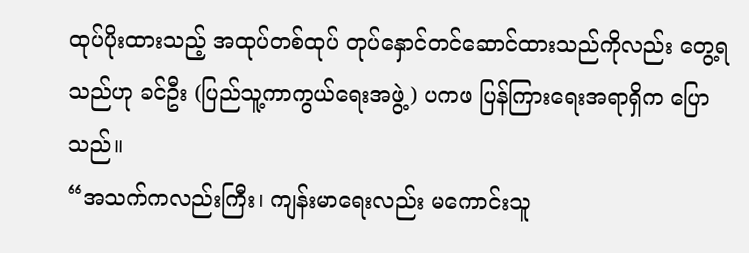ထုပ်ပိုးထားသည့် အထုပ်တစ်ထုပ် တုပ်နှောင်တင်ဆောင်ထားသည်ကိုလည်း တွေ့ရသည်ဟု ခင်ဦး (ပြည်သူ့ကာကွယ်ရေးအဖွဲ့) ပကဖ ပြန်ကြားရေးအရာရှိက ပြောသည်။
“အသက်ကလည်းကြီး၊ ကျန်းမာရေးလည်း မကောင်းသူ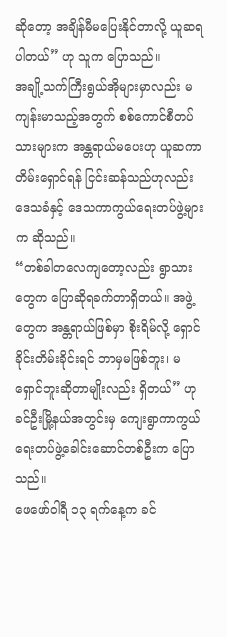ဆိုတော့ အချိန်မီမပြေးနိုင်တာလို့ ယူဆရပါတယ်” ဟု သူက ပြောသည်။
အချို့သက်ကြီးရွယ်အိုများမှာလည်း မကျန်းမာသည့်အတွက် စစ်ကောင်စီတပ်သားများက အန္တရာယ်မပေးဟု ယူဆကာ တိမ်းရှောင်ရန် ငြင်းဆန်သည်ဟုလည်း ဒေသခံနှင့် ဒေသကာကွယ်ရေးတပ်ဖွဲ့များက ဆိုသည်။
“တစ်ခါတလေကျတော့လည်း ရွာသားတွေက ပြောဆိုရခက်တာရှိတယ်။ အဖွဲ့တွေက အန္တရာယ်ဖြစ်မှာ စိုးရိမ်လို့ ရှောင်ခိုင်းတိမ်းခိုင်းရင် ဘာမှမဖြစ်ဘူး၊ မရှောင်ဘူးဆိုတာမျိုးလည်း ရှိတယ်” ဟု ခင်ဦးမြို့နယ်အတွင်းမှ ကျေးရွာကာကွယ်ရေးတပ်ဖွဲ့ခေါင်းဆောင်တစ်ဦးက ပြောသည်။
ဖေဖော်ဝါရီ ၁၃ ရက်နေ့က ခင်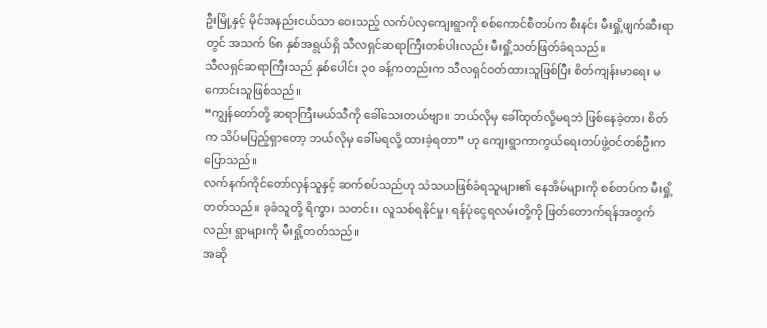ဦးမြို့နှင့် မိုင်အနည်းငယ်သာ ဝေးသည့် လက်ပံလှကျေးရွာကို စစ်ကောင်စီတပ်က စီးနင်း မီးရှို့ဖျက်ဆီးရာတွင် အသက် ၆၈ နှစ်အရွယ်ရှိ သီလရှင်ဆရာကြီးတစ်ပါးလည်း မီးရှို့သတ်ဖြတ်ခံရသည်။
သီလရှင်ဆရာကြီးသည် နှစ်ပေါင်း ၃၀ ခန့်ကတည်းက သီလရှင်ဝတ်ထားသူဖြစ်ပြီး စိတ်ကျန်းမာရေး မကောင်းသူဖြစ်သည်။
“ကျွန်တော်တို့ ဆရာကြီးမယ်သီကို ခေါ်သေးတယ်ဗျာ။ ဘယ်လိုမှ ခေါ်ထုတ်လို့မရဘဲ ဖြစ်နေခဲ့တာ၊ စိတ်က သိပ်မပြည့်ရှာတော့ ဘယ်လိုမှ ခေါ်မရလို့ ထားခဲ့ရတာ” ဟု ကျေးရွာကာကွယ်ရေးတပ်ဖွဲ့ဝင်တစ်ဦးက ပြောသည်။
လက်နက်ကိုင်တော်လှန်သူနှင့် ဆက်စပ်သည်ဟု သံသယဖြစ်ခံရသူများ၏ နေအိမ်များကို စစ်တပ်က မီးရှို့တတ်သည်။ ခုခံသူတို့ ရိက္ခာ၊ သတင်း၊ လူသစ်ရနိုင်မှု၊ ရန်ပုံငွေရလမ်းတို့ကို ဖြတ်တောက်ရန်အတွက်လည်း ရွာများကို မီးရှို့တတ်သည်။
အဆို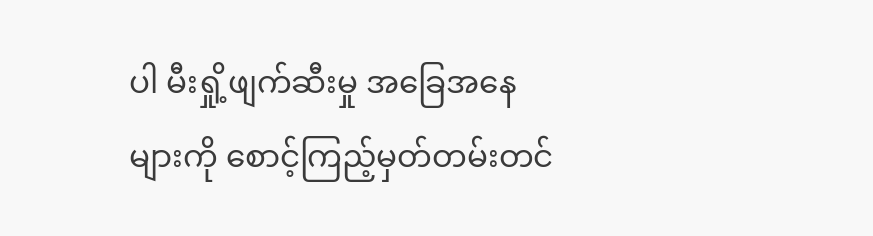ပါ မီးရှို့ဖျက်ဆီးမှု အခြေအနေများကို စောင့်ကြည့်မှတ်တမ်းတင်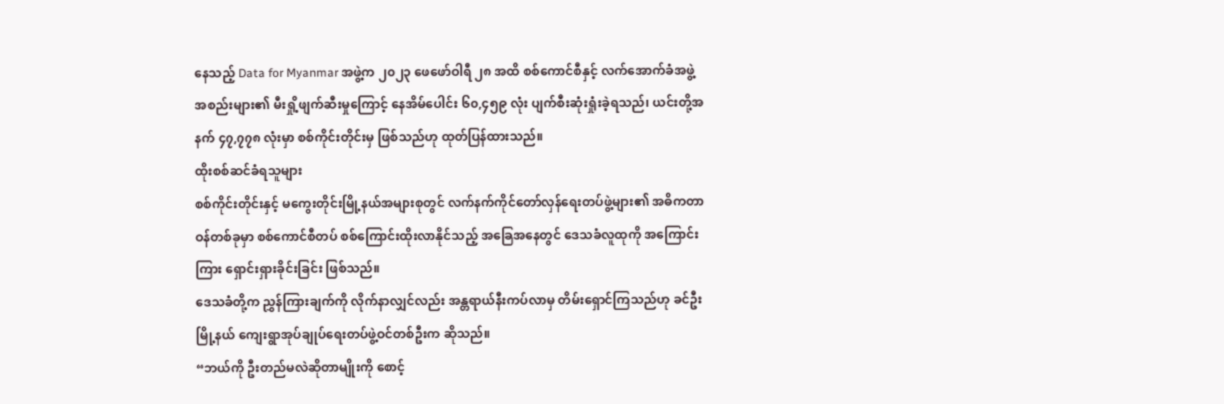နေသည့် Data for Myanmar အဖွဲ့က ၂၀၂၃ ဖေဖော်ဝါရီ ၂၈ အထိ စစ်ကောင်စီနှင့် လက်အောက်ခံအဖွဲ့အစည်းများ၏ မီးရှို့ဖျက်ဆီးမှုကြောင့် နေအိမ်ပေါင်း ၆၀,၄၅၉ လုံး ပျက်စီးဆုံးရှုံးခဲ့ရသည်၊ ယင်းတို့အနက် ၄၇,၇၇၈ လုံးမှာ စစ်ကိုင်းတိုင်းမှ ဖြစ်သည်ဟု ထုတ်ပြန်ထားသည်။
ထိုးစစ်ဆင်ခံရသူများ
စစ်ကိုင်းတိုင်းနှင့် မကွေးတိုင်းမြို့နယ်အများစုတွင် လက်နက်ကိုင်တော်လှန်ရေးတပ်ဖွဲ့များ၏ အဓိကတာဝန်တစ်ခုမှာ စစ်ကောင်စီတပ် စစ်ကြောင်းထိုးလာနိုင်သည့် အခြေအနေတွင် ဒေသခံလူထုကို အကြောင်းကြား ရှောင်းရှားခိုင်းခြင်း ဖြစ်သည်။
ဒေသခံတို့က ညွှန်ကြားချက်ကို လိုက်နာလျှင်လည်း အန္တရာယ်နီးကပ်လာမှ တိမ်းရှောင်ကြသည်ဟု ခင်ဦးမြို့နယ် ကျေးရွာအုပ်ချုပ်ရေးတပ်ဖွဲ့ဝင်တစ်ဦးက ဆိုသည်။
“ဘယ်ကို ဦးတည်မလဲဆိုတာမျိုးကို စောင့်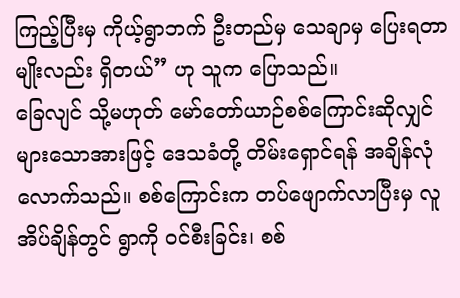ကြည့်ပြီးမှ ကိုယ့်ရွာဘက် ဦးတည်မှ သေချာမှ ပြေးရတာမျိုးလည်း ရှိတယ်” ဟု သူက ပြောသည်။
ခြေလျင် သို့မဟုတ် မော်တော်ယာဉ်စစ်ကြောင်းဆိုလျှင် များသောအားဖြင့် ဒေသခံတို့ တိမ်းရှောင်ရန် အချိန်လုံလောက်သည်။ စစ်ကြောင်းက တပ်ဖျောက်လာပြီးမှ လူအိပ်ချိန်တွင် ရွာကို ဝင်စီးခြင်း၊ စစ်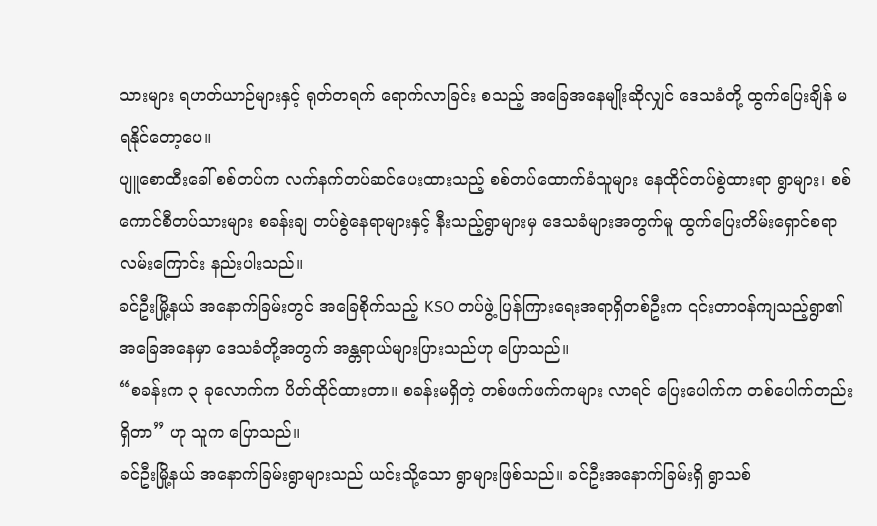သားများ ရဟတ်ယာဉ်များနှင့် ရုတ်တရက် ရောက်လာခြင်း စသည့် အခြေအနေမျိုးဆိုလျှင် ဒေသခံတို့ ထွက်ပြေးချိန် မရနိုင်တော့ပေ။
ပျူစောထီးခေါ် စစ်တပ်က လက်နက်တပ်ဆင်ပေးထားသည့် စစ်တပ်ထောက်ခံသူများ နေထိုင်တပ်စွဲထားရာ ရွာများ၊ စစ်ကောင်စီတပ်သားများ စခန်းချ တပ်စွဲနေရာများနှင့် နီးသည့်ရွာများမှ ဒေသခံများအတွက်မူ ထွက်ပြေးတိမ်းရှောင်စရာလမ်းကြောင်း နည်းပါးသည်။
ခင်ဦးမြို့နယ် အနောက်ခြမ်းတွင် အခြေစိုက်သည့် KSO တပ်ဖွဲ့ ပြန်ကြားရေးအရာရှိတစ်ဦးက ၎င်းတာဝန်ကျသည့်ရွာ၏ အခြေအနေမှာ ဒေသခံတို့အတွက် အန္တရာယ်များပြားသည်ဟု ပြောသည်။
“စခန်းက ၃ ခုလောက်က ပိတ်ထိုင်ထားတာ။ စခန်းမရှိတဲ့ တစ်ဖက်ဖက်ကများ လာရင် ပြေးပေါက်က တစ်ပေါက်တည်းရှိတာ” ဟု သူက ပြောသည်။
ခင်ဦးမြို့နယ် အနောက်ခြမ်းရွာများသည် ယင်းသို့သော ရွာများဖြစ်သည်။ ခင်ဦးအနောက်ခြမ်းရှိ ရွာသစ်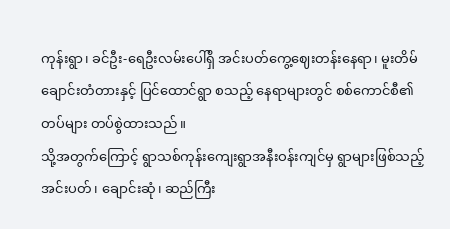ကုန်းရွာ၊ ခင်ဦး-ရေဦးလမ်းပေါ်ရှိ အင်းပတ်ကွေ့ဈေးတန်းနေရာ၊ မူးတိမ်ချောင်းတံတားနှင့် ပြင်ထောင်ရွာ စသည့် နေရာများတွင် စစ်ကောင်စီ၏ တပ်များ တပ်စွဲထားသည်။
သို့အတွက်ကြောင့် ရွာသစ်ကုန်းကျေးရွာအနီးဝန်းကျင်မှ ရွာများဖြစ်သည့် အင်းပတ်၊ ချောင်းဆုံ၊ ဆည်ကြီး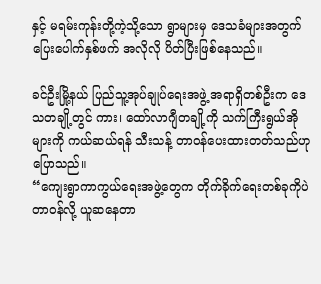နှင့် မရမ်းကုန်းတို့ကဲ့သို့သော ရွာများမှ ဒေသခံများအတွက် ပြေးပေါက်နှစ်ဖက် အလိုလို ပိတ်ပြီးဖြစ်နေသည်။

ခင်ဦးမြို့နယ် ပြည်သူ့အုပ်ချုပ်ရေးအဖွဲ့ အရာရှိတစ်ဦးက ဒေသတချို့တွင် ကား၊ ထော်လာဂျီတချို့ကို သက်ကြီးရွယ်အိုများကို ကယ်ဆယ်ရန် သီးသန့် တာဝန်ပေးထားတတ်သည်ဟု ပြောသည်။
“ကျေးရွာကာကွယ်ရေးအဖွဲ့တွေက တိုက်ခိုက်ရေးတစ်ခုကိုပဲ တာဝန်လို့ ယူဆနေတာ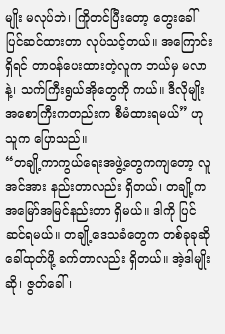မျိုး မလုပ်ဘဲ၊ ကြိုတင်ပြီးတော့ တွေးခေါ် ပြင်ဆင်ထားတာ လုပ်သင့်တယ်။ အကြောင်းရှိရင် တာဝန်ပေးထားတဲ့လူက ဘယ်မှ မလာနဲ့၊ သက်ကြီးရွယ်အိုတွေကို ကယ်။ ဒီလိုမျိုး အစောကြီးကတည်းက စီမံထားရမယ်” ဟု သူက ပြောသည်။
“တချို့ကာကွယ်ရေးအဖွဲ့တွေကကျတော့ လူအင်အား နည်းတာလည်း ရှိတယ်၊ တချို့က အမြော်အမြင်နည်းတာ ရှိမယ်။ ဒါကို ပြင်ဆင်ရမယ်။ တချို့ဒေသခံတွေက တစ်ခုခုဆို ခေါ်ထုတ်ဖို့ ခက်တာလည်း ရှိတယ်။ အဲ့ဒါမျိုးဆို၊ ဇွတ်ခေါ်၊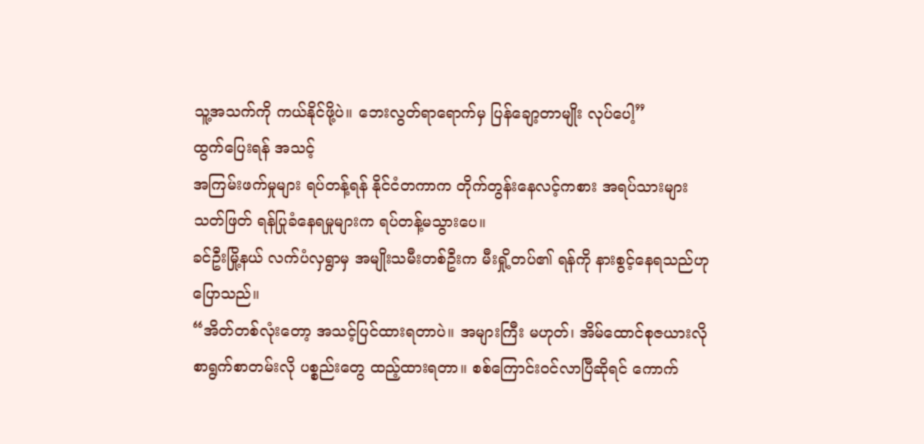သူ့အသက်ကို ကယ်နိုင်ဖို့ပဲ။ ဘေးလွတ်ရာရောက်မှ ပြန်ချော့တာမျိုး လုပ်ပေါ့”
ထွက်ပြေးရန် အသင့်
အကြမ်းဖက်မှုများ ရပ်တန့်ရန် နိုင်ငံတကာက တိုက်တွန်းနေလင့်ကစား အရပ်သားများ သတ်ဖြတ် ရန်ပြုခံနေရမှုများက ရပ်တန့်မသွားပေ။
ခင်ဦးမြို့နယ် လက်ပံလှရွာမှ အမျိုးသမီးတစ်ဦးက မီးရှို့တပ်၏ ရန်ကို နားစွင့်နေရသည်ဟု ပြောသည်။
“အိတ်တစ်လုံးတော့ အသင့်ပြင်ထားရတာပဲ။ အများကြီး မဟုတ်၊ အိမ်ထောင်စုဇယားလို စာရွက်စာတမ်းလို ပစ္စည်းတွေ ထည့်ထားရတာ။ စစ်ကြောင်းဝင်လာပြီဆိုရင် ကောက်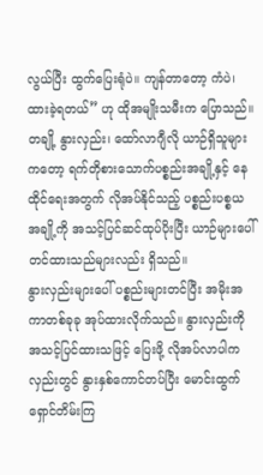လွယ်ပြီး ထွက်ပြေးရုံပဲ။ ကျန်တာတော့ ကံပဲ၊ ထားခဲ့ရတယ်” ဟု ထိုအမျိုးသမီးက ပြောသည်။
တချို့ နွားလှည်း၊ ထော်လာဂျီလို ယာဉ်ရှိသူများကတော့ ရက်တိုစားသောက်ပစ္စည်းအချို့နှင့် နေထိုင်ရေးအတွက် လိုအပ်နိုင်သည့် ပစ္စည်းပစ္စယအချို့ကို အသင့်ပြင်ဆင်ထုပ်ပိုးပြီး ယာဉ်များပေါ် တင်ထားသည်များလည်း ရှိသည်။
နွားလှည်းများပေါ် ပစ္စည်းများတင်ပြီး အမိုးအကာတစ်ခုခု အုပ်ထားလိုက်သည်။ နွားလှည်းကို အသင့်ပြင်ထားသဖြင့် ပြေးဖို့ လိုအပ်လာပါက လှည်းတွင် နွားနှစ်ကောင်တပ်ပြီး မောင်းထွက် ရှောင်တိမ်းကြ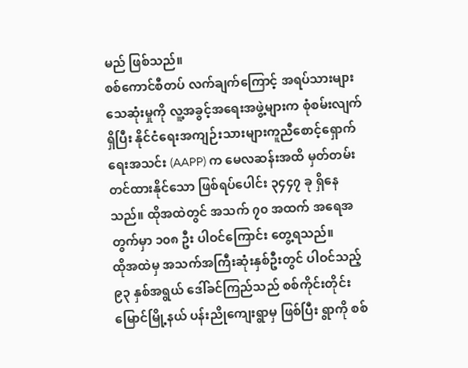မည် ဖြစ်သည်။
စစ်ကောင်စီတပ် လက်ချက်ကြောင့် အရပ်သားများ သေဆုံးမှုကို လူ့အခွင့်အရေးအဖွဲ့များက စုံစမ်းလျက်ရှိပြီး နိုင်ငံရေးအကျဉ်းသားများကူညီစောင့်ရှောက်ရေးအသင်း (AAPP) က မေလဆန်းအထိ မှတ်တမ်းတင်ထားနိုင်သော ဖြစ်ရပ်ပေါင်း ၃၄၄၇ ခု ရှိနေသည်။ ထိုအထဲတွင် အသက် ၇၀ အထက် အရေအတွက်မှာ ၁၀၈ ဦး ပါဝင်ကြောင်း တွေ့ရသည်။
ထိုအထဲမှ အသက်အကြီးဆုံးနှစ်ဦးတွင် ပါဝင်သည့် ၉၃ နှစ်အရွယ် ဒေါ်ခင်ကြည်သည် စစ်ကိုင်းတိုင်း မြောင်မြို့နယ် ပန်းညိုကျေးရွာမှ ဖြစ်ပြီး ရွာကို စစ်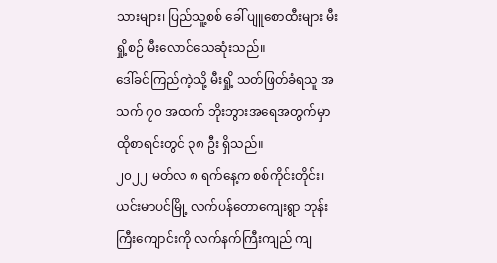သားများ၊ ပြည်သူ့စစ် ခေါ် ပျူစောထီးများ မီးရှို့စဉ် မီးလောင်သေဆုံးသည်။
ဒေါ်ခင်ကြည်ကဲ့သို့ မီးရှို့ သတ်ဖြတ်ခံရသူ အသက် ၇၀ အထက် ဘိုးဘွားအရေအတွက်မှာ ထိုစာရင်းတွင် ၃၈ ဦး ရှိသည်။
၂၀၂၂ မတ်လ ၈ ရက်နေ့က စစ်ကိုင်းတိုင်း၊ ယင်းမာပင်မြို့ လက်ပန်တောကျေးရွာ ဘုန်းကြီးကျောင်းကို လက်နက်ကြီးကျည် ကျ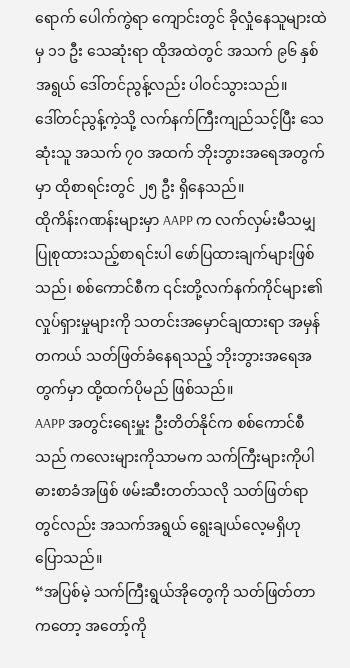ရောက် ပေါက်ကွဲရာ ကျောင်းတွင် ခိုလှုံနေသူများထဲမှ ၁၁ ဦး သေဆုံးရာ ထိုအထဲတွင် အသက် ၉၆ နှစ်အရွယ် ဒေါ်တင်ညွန့်လည်း ပါဝင်သွားသည်။
ဒေါ်တင်ညွန့်ကဲ့သို့ လက်နက်ကြီးကျည်သင့်ပြီး သေဆုံးသူ အသက် ၇၀ အထက် ဘိုးဘွားအရေအတွက်မှာ ထိုစာရင်းတွင် ၂၅ ဦး ရှိနေသည်။
ထိုကိန်းဂဏန်းများမှာ AAPP က လက်လှမ်းမီသမျှ ပြုစုထားသည့်စာရင်းပါ ဖော်ပြထားချက်များဖြစ်သည်၊ စစ်ကောင်စီက ၎င်းတို့လက်နက်ကိုင်များ၏ လှုပ်ရှားမှုများကို သတင်းအမှောင်ချထားရာ အမှန်တကယ် သတ်ဖြတ်ခံနေရသည့် ဘိုးဘွားအရေအတွက်မှာ ထို့ထက်ပိုမည် ဖြစ်သည်။
AAPP အတွင်းရေးမှူး ဦးတိတ်နိုင်က စစ်ကောင်စီသည် ကလေးများကိုသာမက သက်ကြီးများကိုပါ ဓားစာခံအဖြစ် ဖမ်းဆီးတတ်သလို သတ်ဖြတ်ရာတွင်လည်း အသက်အရွယ် ရွေးချယ်လေ့မရှိဟု ပြောသည်။
“အပြစ်မဲ့ သက်ကြီးရွယ်အိုတွေကို သတ်ဖြတ်တာကတော့ အတော့်ကို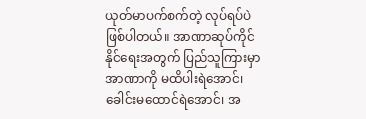ယုတ်မာပက်စက်တဲ့ လုပ်ရပ်ပဲဖြစ်ပါတယ်။ အာဏာဆုပ်ကိုင်နိုင်ရေးအတွက် ပြည်သူကြားမှာ အာဏာကို မထိပါးရဲအောင်၊ ခေါင်းမထောင်ရဲအောင်၊ အ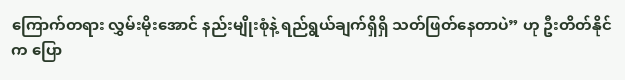ကြောက်တရား လွှမ်းမိုးအောင် နည်းမျိုးစုံနဲ့ ရည်ရွယ်ချက်ရှိရှိ သတ်ဖြတ်နေတာပဲ” ဟု ဦးတိတ်နိုင်က ပြော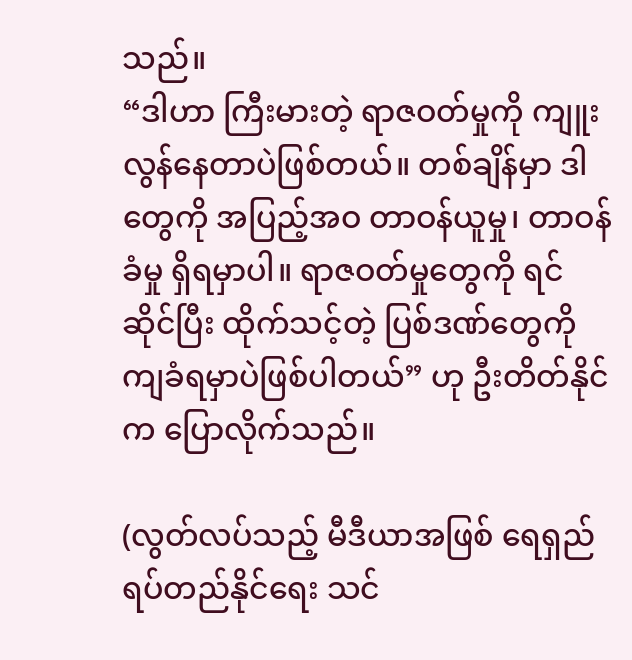သည်။
“ဒါဟာ ကြီးမားတဲ့ ရာဇဝတ်မှုကို ကျူးလွန်နေတာပဲဖြစ်တယ်။ တစ်ချိန်မှာ ဒါတွေကို အပြည့်အဝ တာဝန်ယူမှု၊ တာဝန်ခံမှု ရှိရမှာပါ။ ရာဇဝတ်မှုတွေကို ရင်ဆိုင်ပြီး ထိုက်သင့်တဲ့ ပြစ်ဒဏ်တွေကို ကျခံရမှာပဲဖြစ်ပါတယ်” ဟု ဦးတိတ်နိုင်က ပြောလိုက်သည်။

(လွတ်လပ်သည့် မီဒီယာအဖြစ် ရေရှည်ရပ်တည်နိုင်ရေး သင်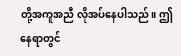တို့အကူအညီ လိုအပ်နေပါသည်။ ဤနေရာတွင်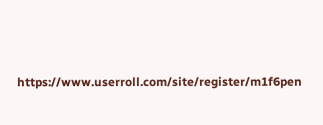https://www.userroll.com/site/register/m1f6pen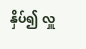နှိပ်၍ လှူ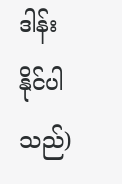ဒါန်းနိုင်ပါသည်)